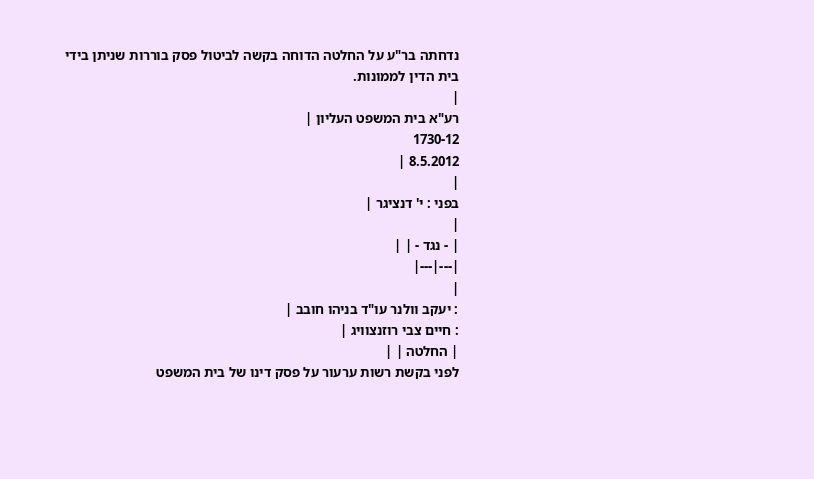נדחתה בר"ע על החלטה הדוחה בקשה לביטול פסק בוררות שניתן בידי בית הדין לממונות.
|
רע"א בית המשפט העליון |
1730-12
8.5.2012 |
|
בפני : י' דנציגר |
|
| - נגד - | |
|---|---|
|
: יעקב וולנר עו"ד בניהו חובב |
: חיים צבי רוזנצוויג |
| החלטה | |
לפני בקשת רשות ערעור על פסק דינו של בית המשפט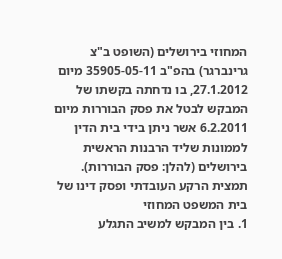המחוזי בירושלים (השופט ב"צ גרינברגר) בהפ"ב 35905-05-11 מיום 27.1.2012, בו נדחתה בקשתו של המבקש לבטל את פסק הבוררות מיום 6.2.2011 אשר ניתן בידי בית הדין לממונות שליד הרבנות הראשית בירושלים (להלן: פסק הבוררות).
תמצית הרקע העובדתי ופסק דינו של בית המשפט המחוזי
1. בין המבקש למשיב התגלע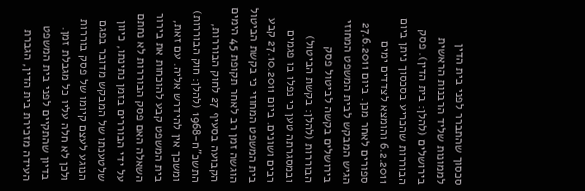סכסוך שהתברר לפני בית הדין לממונות שליד הרבנות הראשית בירושלים (להלן: בית הדין). פסק הבוררות שהכריע בסכסוך ניתן ביום 6.2.2011 והומצא לצדדים ימים ספורים לאחר מכן. ביום 27.6.2011 הגיש המבקש לבית המשפט המחוזי בירושלים בקשה לביטול פסק הבוררות (להלן: בקשת הביטול) ובמסגרתה טען כי נפלו בו פגמים רבים ושונים. ביום 27.10.2011 קבע בית המשפט המחוזי כי בקשת הביטול הוגשה זמן רב לאחר תקופת 45 הימים הקבועה בסעיף 27 לחוק הבוררות, התשכ"ח-1968 (להלן: חוק הבוררות) ומשכך אין להידרש אליה. עם זאת, בית המשפט קבע להוכחות את בירור השאלה האם פסק הבוררות לא נחתם על ידי הבוררים בזמן נתינתו, כיוון שלטענתו של המבקש מדובר בפגם הנוגע לעצם קיומו של פסק בוררות ולכן לא חלה עליו כל מגבלת זמן. בדיון שהתקיים לפני בית המשפט העידה מזכירת בית הדין, הגברת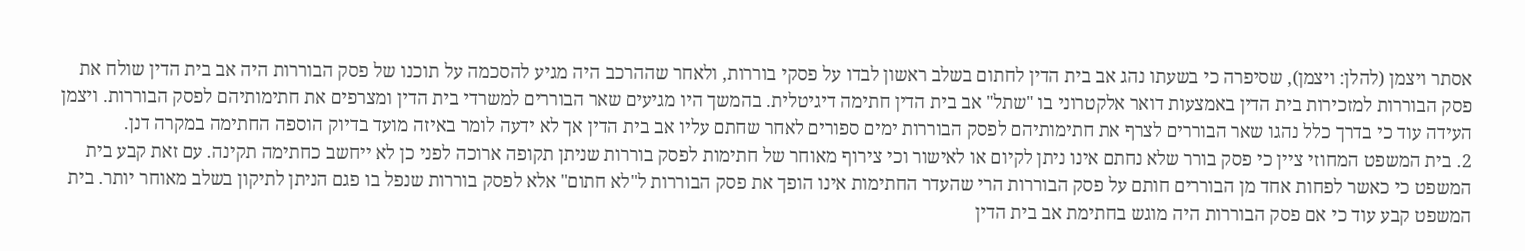אסתר ויצמן (להלן: ויצמן), שסיפרה כי בשעתו נהג אב בית הדין לחתום בשלב ראשון לבדו על פסקי בוררות, ולאחר שההרכב היה מגיע להסכמה על תוכנו של פסק הבוררות היה אב בית הדין שולח את פסק הבוררות למזכירות בית הדין באמצעות דואר אלקטרוני בו "שתל" אב בית הדין חתימה דיגיטלית. בהמשך היו מגיעים שאר הבוררים למשרדי בית הדין ומצרפים את חתימותיהם לפסק הבוררות. ויצמן העידה עוד כי בדרך כלל נהגו שאר הבוררים לצרף את חתימותיהם לפסק הבוררות ימים ספורים לאחר שחתם עליו אב בית הדין אך לא ידעה לומר באיזה מועד בדיוק הוספה החתימה במקרה דנן.
2. בית המשפט המחוזי ציין כי פסק בורר שלא נחתם אינו ניתן לקיום או לאישור וכי צירוף מאוחר של חתימות לפסק בוררות שניתן תקופה ארוכה לפני כן לא ייחשב כחתימה תקינה. עם זאת קבע בית המשפט כי כאשר לפחות אחד מן הבוררים חותם על פסק הבוררות הרי שהעדר החתימות אינו הופך את פסק הבוררות ל"לא חתום" אלא לפסק בוררות שנפל בו פגם הניתן לתיקון בשלב מאוחר יותר. בית המשפט קבע עוד כי אם פסק הבוררות היה מוגש בחתימת אב בית הדין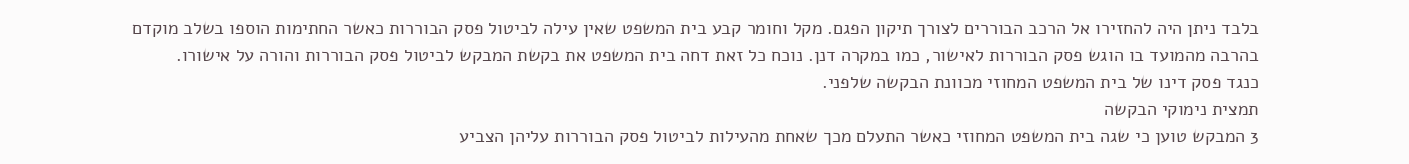בלבד ניתן היה להחזירו אל הרכב הבוררים לצורך תיקון הפגם. מקל וחומר קבע בית המשפט שאין עילה לביטול פסק הבוררות כאשר החתימות הוספו בשלב מוקדם בהרבה מהמועד בו הוגש פסק הבוררות לאישור, כמו במקרה דנן. נוכח כל זאת דחה בית המשפט את בקשת המבקש לביטול פסק הבוררות והורה על אישורו.
כנגד פסק דינו של בית המשפט המחוזי מכוונת הבקשה שלפני.
תמצית נימוקי הבקשה
3 המבקש טוען כי שגה בית המשפט המחוזי כאשר התעלם מכך שאחת מהעילות לביטול פסק הבוררות עליהן הצביע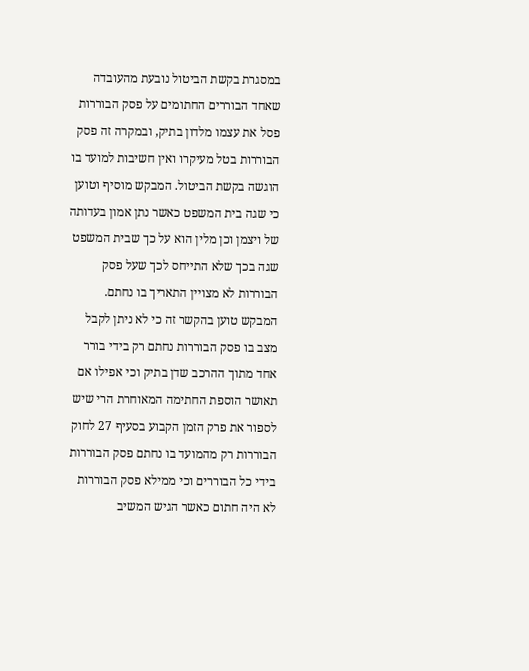במסגרת בקשת הביטול נובעת מהעובדה שאחד הבוררים החתומים על פסק הבוררות פסל את עצמו מלדון בתיק, ובמקרה זה פסק הבוררות בטל מעיקרו ואין חשיבות למועד בו הוגשה בקשת הביטול. המבקש מוסיף וטוען כי שגה בית המשפט כאשר נתן אמון בעדותה של ויצמן וכן מלין הוא על כך שבית המשפט שגה בכך שלא התייחס לכך שעל פסק הבוררות לא מצויין התאריך בו נחתם. המבקש טוען בהקשר זה כי לא ניתן לקבל מצב בו פסק הבוררות נחתם רק בידי בורר אחד מתוך ההרכב שדן בתיק וכי אפילו אם תאושר הוספת החתימה המאוחרת הרי שיש לספור את פרק הזמן הקבוע בסעיף 27 לחוק הבוררות רק מהמועד בו נחתם פסק הבוררות בידי כל הבוררים וכי ממילא פסק הבוררות לא היה חתום כאשר הגיש המשיב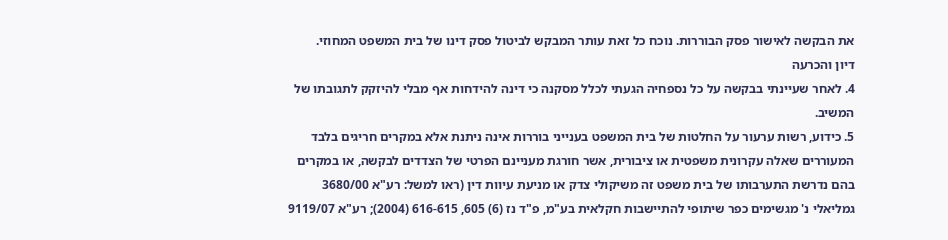את הבקשה לאישור פסק הבוררות. נוכח כל זאת עותר המבקש לביטול פסק דינו של בית המשפט המחוזי.
דיון והכרעה
4. לאחר שעיינתי בבקשה על כל נספחיה הגעתי לכלל מסקנה כי דינה להידחות אף מבלי להיזקק לתגובתו של המשיב.
5. כידוע, רשות ערעור על החלטות של בית המשפט בענייני בוררות אינה ניתנת אלא במקרים חריגים בלבד המעוררים שאלה עקרונית משפטית או ציבורית, אשר חורגת מעניינם הפרטי של הצדדים לבקשה, או במקרים בהם נדרשת התערבותו של בית משפט זה משיקולי צדק או מניעת עיוות דין (ראו למשל: רע"א 3680/00 גמליאלי נ' מגשימים כפר שיתופי להתיישבות חקלאית בע"מ, פ"ד נז (6) 605, 616-615 (2004); רע"א 9119/07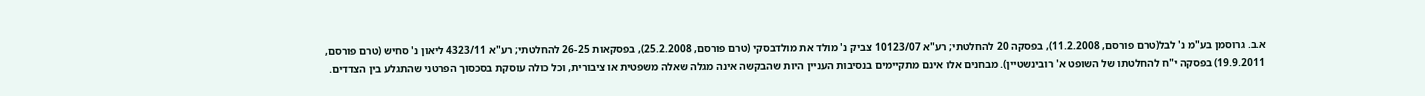א.ב. גרוסמן בע"מ נ' לבל(טרם פורסם, 11.2.2008), בפסקה 20 להחלטתי; רע"א 10123/07 צביק נ' מולד את מולדבסקי (טרם פורסם, 25.2.2008), בפסקאות 26-25 להחלטתי; רע"א 4323/11 ליאון נ' סחיש (טרם פורסם, 19.9.2011) בפסקה י"ח להחלטתו של השופט א' רובינשטיין). מבחנים אלו אינם מתקיימים בנסיבות העניין היות שהבקשה אינה מגלה שאלה משפטית או ציבורית, וכל כולה עוסקת בסכסוך הפרטני שהתגלע בין הצדדים.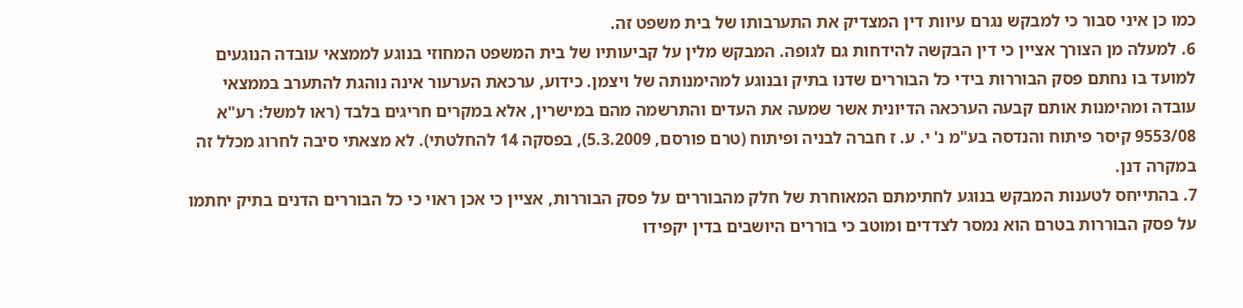כמו כן איני סבור כי למבקש נגרם עיוות דין המצדיק את התערבותו של בית משפט זה.
6. למעלה מן הצורך אציין כי דין הבקשה להידחות גם לגופה. המבקש מלין על קביעותיו של בית המשפט המחוזי בנוגע לממצאי עובדה הנוגעים למועד בו נחתם פסק הבוררות בידי כל הבוררים שדנו בתיק ובנוגע למהימנותה של ויצמן. כידוע, ערכאת הערעור אינה נוהגת להתערב בממצאי עובדה ומהימנות אותם קבעה הערכאה הדיונית אשר שמעה את העדים והתרשמה מהם במישרין, אלא במקרים חריגים בלבד (ראו למשל: רע"א 9553/08 קיסר פיתוח והנדסה בע"מ נ' י. ע. ז חברה לבניה ופיתוח (טרם פורסם, 5.3.2009), בפסקה 14 להחלטתי). לא מצאתי סיבה לחרוג מכלל זה במקרה דנן.
7. בהתייחס לטענות המבקש בנוגע לחתימתם המאוחרת של חלק מהבוררים על פסק הבוררות, אציין כי אכן ראוי כי כל הבוררים הדנים בתיק יחתמו על פסק הבוררות בטרם הוא נמסר לצדדים ומוטב כי בוררים היושבים בדין יקפידו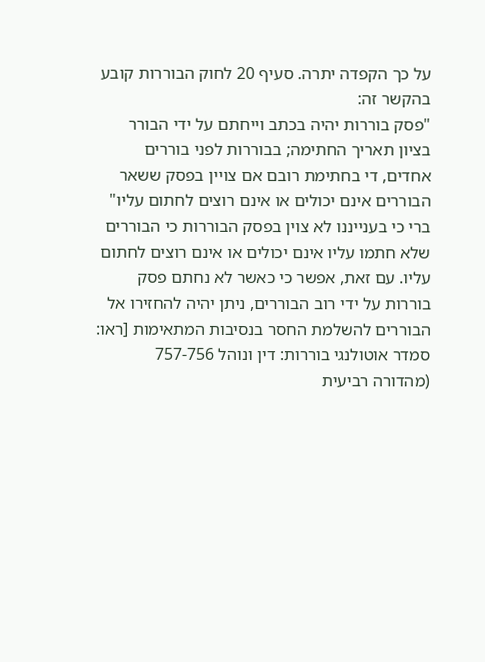על כך הקפדה יתרה. סעיף 20 לחוק הבוררות קובע בהקשר זה:
"פסק בוררות יהיה בכתב וייחתם על ידי הבורר בציון תאריך החתימה; בבוררות לפני בוררים אחדים, די בחתימת רובם אם צויין בפסק ששאר הבוררים אינם יכולים או אינם רוצים לחתום עליו"
ברי כי בענייננו לא צוין בפסק הבוררות כי הבוררים שלא חתמו עליו אינם יכולים או אינם רוצים לחתום עליו. עם זאת, אפשר כי כאשר לא נחתם פסק בוררות על ידי רוב הבוררים, ניתן יהיה להחזירו אל הבוררים להשלמת החסר בנסיבות המתאימות [ראו: סמדר אוטולנגי בוררות: דין ונוהל 757-756 (מהדורה רביעית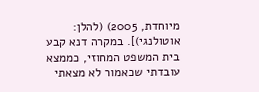מיוחדת, 2005) (להלן: אוטולנגי)]. במקרה דנא קבע בית המשפט המחוזי, כממצא עובדתי שכאמור לא מצאתי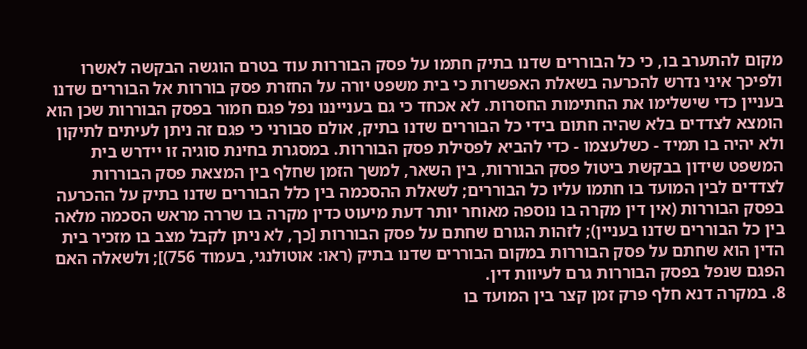מקום להתערב בו, כי כל הבוררים שדנו בתיק חתמו על פסק הבוררות עוד בטרם הוגשה הבקשה לאשרו ולפיכך איני נדרש להכרעה בשאלת האפשרות כי בית משפט יורה על החזרת פסק בוררות אל הבוררים שדנו בעניין כדי שישלימו את החתימות החסרות. לא אכחד כי גם בענייננו נפל פגם חמור בפסק הבוררות שכן הוא הומצא לצדדים בלא שהיה חתום בידי כל הבוררים שדנו בתיק, אולם סבורני כי פגם זה ניתן לעיתים לתיקון ולא יהיה בו תמיד - כשלעצמו - כדי להביא לפסילת פסק הבוררות. במסגרת בחינת סוגיה זו יידרש בית המשפט שידון בבקשת ביטול פסק הבוררות, בין השאר, למשך הזמן שחלף בין המצאת פסק הבוררות לצדדים לבין המועד בו חתמו עליו כל הבוררים; לשאלת ההסכמה בין כלל הבוררים שדנו בתיק על ההכרעה בפסק הבוררות (אין דין מקרה בו נוספה מאוחר יותר דעת מיעוט כדין מקרה בו שררה מראש הסכמה מלאה בין כל הבוררים שדנו בעניין); לזהות הגורם שחתם על פסק הבוררות [כך, לא ניתן לקבל מצב בו מזכיר בית הדין הוא שחתם על פסק הבוררות במקום הבוררים שדנו בתיק (ראו: אוטולנגי, בעמוד 756)]; ולשאלה האם הפגם שנפל בפסק הבוררות גרם לעיוות דין.
8. במקרה דנא חלף פרק זמן קצר בין המועד בו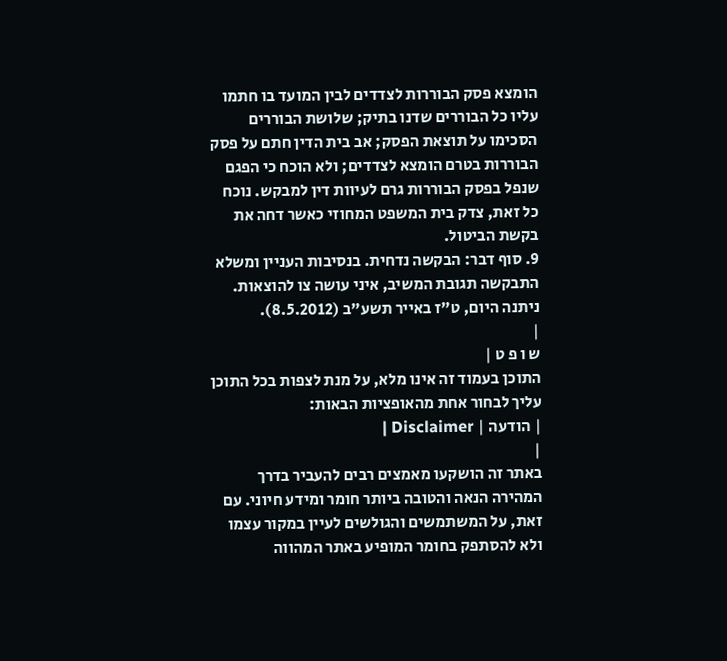הומצא פסק הבוררות לצדדים לבין המועד בו חתמו עליו כל הבוררים שדנו בתיק; שלושת הבוררים הסכימו על תוצאת הפסק; אב בית הדין חתם על פסק הבוררות בטרם הומצא לצדדים; ולא הוכח כי הפגם שנפל בפסק הבוררות גרם לעיוות דין למבקש. נוכח כל זאת, צדק בית המשפט המחוזי כאשר דחה את בקשת הביטול.
9. סוף דבר: הבקשה נדחית. בנסיבות העניין ומשלא התבקשה תגובת המשיב, איני עושה צו להוצאות.
ניתנה היום, ט"ז באייר תשע"ב (8.5.2012).
|
ש ו פ ט |
התוכן בעמוד זה אינו מלא, על מנת לצפות בכל התוכן עליך לבחור אחת מהאופציות הבאות:
| הודעה | Disclaimer |
|
באתר זה הושקעו מאמצים רבים להעביר בדרך המהירה הנאה והטובה ביותר חומר ומידע חיוני. עם זאת, על המשתמשים והגולשים לעיין במקור עצמו ולא להסתפק בחומר המופיע באתר המהווה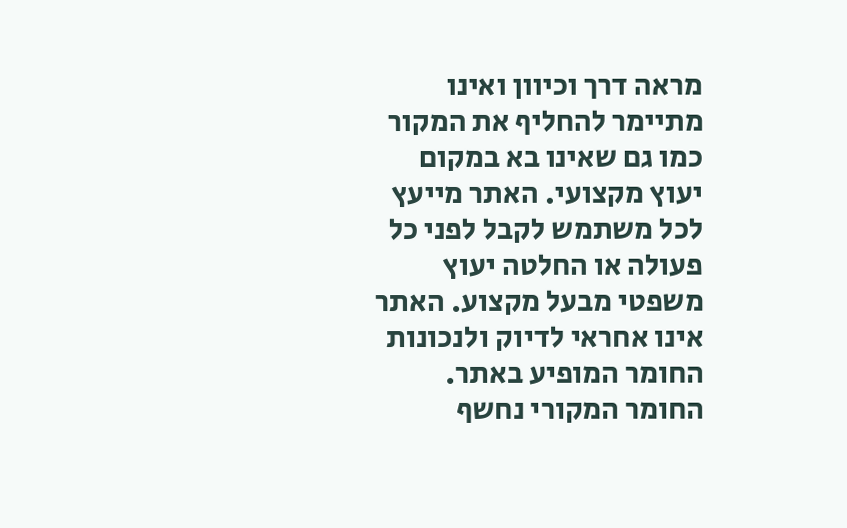מראה דרך וכיוון ואינו מתיימר להחליף את המקור כמו גם שאינו בא במקום יעוץ מקצועי. האתר מייעץ לכל משתמש לקבל לפני כל פעולה או החלטה יעוץ משפטי מבעל מקצוע. האתר אינו אחראי לדיוק ולנכונות החומר המופיע באתר. החומר המקורי נחשף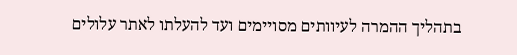בתהליך ההמרה לעיוותים מסויימים ועד להעלתו לאתר עלולים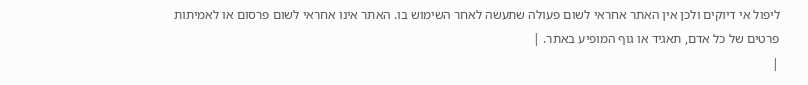ליפול אי דיוקים ולכן אין האתר אחראי לשום פעולה שתעשה לאחר השימוש בו. האתר אינו אחראי לשום פרסום או לאמיתות פרטים של כל אדם, תאגיד או גוף המופיע באתר. |
|